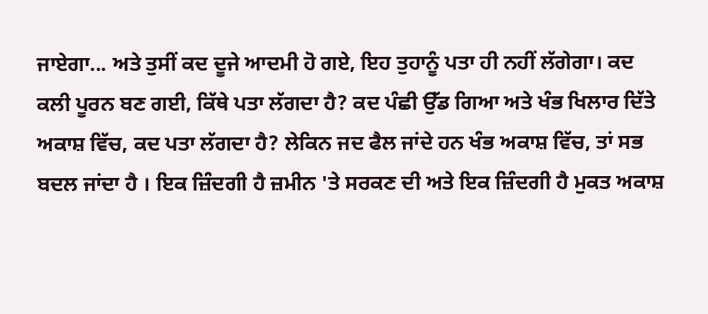ਜਾਏਗਾ... ਅਤੇ ਤੁਸੀਂ ਕਦ ਦੂਜੇ ਆਦਮੀ ਹੋ ਗਏ, ਇਹ ਤੁਹਾਨੂੰ ਪਤਾ ਹੀ ਨਹੀਂ ਲੱਗੇਗਾ। ਕਦ ਕਲੀ ਪੂਰਨ ਬਣ ਗਈ, ਕਿੱਥੇ ਪਤਾ ਲੱਗਦਾ ਹੈ? ਕਦ ਪੰਛੀ ਉੱਡ ਗਿਆ ਅਤੇ ਖੰਭ ਖਿਲਾਰ ਦਿੱਤੇ ਅਕਾਸ਼ ਵਿੱਚ, ਕਦ ਪਤਾ ਲੱਗਦਾ ਹੈ? ਲੇਕਿਨ ਜਦ ਫੈਲ ਜਾਂਦੇ ਹਨ ਖੰਭ ਅਕਾਸ਼ ਵਿੱਚ, ਤਾਂ ਸਭ ਬਦਲ ਜਾਂਦਾ ਹੈ । ਇਕ ਜ਼ਿੰਦਗੀ ਹੈ ਜ਼ਮੀਨ 'ਤੇ ਸਰਕਣ ਦੀ ਅਤੇ ਇਕ ਜ਼ਿੰਦਗੀ ਹੈ ਮੁਕਤ ਅਕਾਸ਼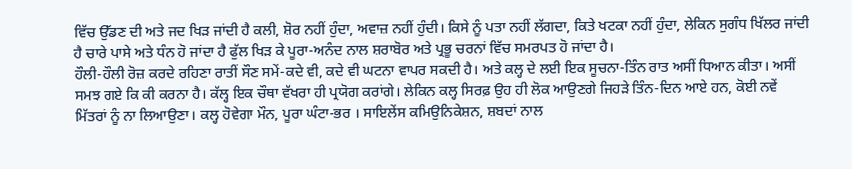ਵਿੱਚ ਉੱਡਣ ਦੀ ਅਤੇ ਜਦ ਖਿੜ ਜਾਂਦੀ ਹੈ ਕਲੀ, ਸ਼ੋਰ ਨਹੀਂ ਹੁੰਦਾ, ਅਵਾਜ਼ ਨਹੀਂ ਹੁੰਦੀ। ਕਿਸੇ ਨੂੰ ਪਤਾ ਨਹੀਂ ਲੱਗਦਾ, ਕਿਤੇ ਖਟਕਾ ਨਹੀਂ ਹੁੰਦਾ, ਲੇਕਿਨ ਸੁਗੰਧ ਖਿੱਲਰ ਜਾਂਦੀ ਹੈ ਚਾਰੇ ਪਾਸੇ ਅਤੇ ਧੰਨ ਹੋ ਜਾਂਦਾ ਹੈ ਫੁੱਲ ਖਿੜ ਕੇ ਪੂਰਾ-ਅਨੰਦ ਨਾਲ ਸ਼ਰਾਬੋਰ ਅਤੇ ਪ੍ਰਭੂ ਚਰਨਾਂ ਵਿੱਚ ਸਮਰਪਤ ਹੋ ਜਾਂਦਾ ਹੈ।
ਹੌਲੀ-ਹੌਲੀ ਰੋਜ਼ ਕਰਦੇ ਰਹਿਣਾ ਰਾਤੀਂ ਸੌਣ ਸਮੇਂ-ਕਦੇ ਵੀ, ਕਦੇ ਵੀ ਘਟਨਾ ਵਾਪਰ ਸਕਦੀ ਹੈ। ਅਤੇ ਕਲ੍ਹ ਦੇ ਲਈ ਇਕ ਸੂਚਨਾ-ਤਿੰਨ ਰਾਤ ਅਸੀਂ ਧਿਆਨ ਕੀਤਾ। ਅਸੀਂ ਸਮਝ ਗਏ ਕਿ ਕੀ ਕਰਨਾ ਹੈ। ਕੱਲ੍ਹ ਇਕ ਚੌਥਾ ਵੱਖਰਾ ਹੀ ਪ੍ਰਯੋਗ ਕਰਾਂਗੇ। ਲੇਕਿਨ ਕਲ੍ਹ ਸਿਰਫ਼ ਉਹ ਹੀ ਲੋਕ ਆਉਣਗੇ ਜਿਹੜੇ ਤਿੰਨ-ਦਿਨ ਆਏ ਹਨ, ਕੋਈ ਨਵੇਂ ਮਿੱਤਰਾਂ ਨੂੰ ਨਾ ਲਿਆਉਣਾ। ਕਲ੍ਹ ਹੋਵੇਗਾ ਮੌਨ, ਪੂਰਾ ਘੰਟਾ-ਭਰ । ਸਾਇਲੇਂਸ ਕਮਿਉਨਿਕੇਸ਼ਨ, ਸ਼ਬਦਾਂ ਨਾਲ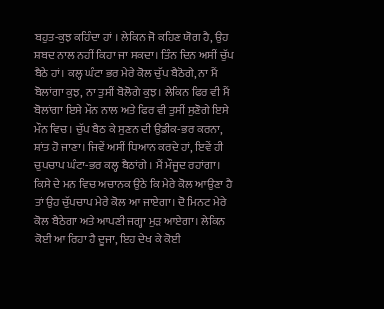ਬਹੁਤ-ਕੁਝ ਕਹਿੰਦਾ ਹਾਂ । ਲੇਕਿਨ ਜੋ ਕਹਿਣ ਯੋਗ ਹੈ, ਉਹ ਸ਼ਬਦ ਨਾਲ ਨਹੀਂ ਕਿਹਾ ਜਾ ਸਕਦਾ। ਤਿੰਨ ਦਿਨ ਅਸੀਂ ਚੁੱਪ ਬੈਠੇ ਹਾਂ। ਕਲ੍ਹ ਘੰਟਾ ਭਰ ਮੇਰੇ ਕੋਲ ਚੁੱਪ ਬੈਠੋਗੇ, ਨਾ ਮੈਂ ਬੋਲਾਂਗਾ ਕੁਝ, ਨਾ ਤੁਸੀਂ ਬੋਲੋਗੇ ਕੁਝ। ਲੇਕਿਨ ਫਿਰ ਵੀ ਮੈਂ ਬੋਲਾਂਗਾ ਇਸੇ ਮੌਨ ਨਾਲ ਅਤੇ ਫਿਰ ਵੀ ਤੁਸੀਂ ਸੁਣੋਗੇ ਇਸੇ ਮੌਨ ਵਿਚ। ਚੁੱਪ ਬੈਠ ਕੇ ਸੁਣਨ ਦੀ ਉਡੀਕ-ਭਰ ਕਰਨਾ, ਸ਼ਾਂਤ ਹੋ ਜਾਣਾ। ਜਿਵੇਂ ਅਸੀਂ ਧਿਆਨ ਕਰਦੇ ਹਾਂ, ਇਵੇਂ ਹੀ ਚੁਪਚਾਪ ਘੰਟਾ-ਭਰ ਕਲ੍ਹ ਬੈਠਾਂਗੇ । ਮੈਂ ਮੌਜੂਦ ਰਹਾਂਗਾ। ਕਿਸੇ ਦੇ ਮਨ ਵਿਚ ਅਚਾਨਕ ਉਠੇ ਕਿ ਮੇਰੇ ਕੋਲ ਆਉਣਾ ਹੈ ਤਾਂ ਉਹ ਚੁੱਪਚਾਪ ਮੇਰੇ ਕੋਲ ਆ ਜਾਏਗਾ। ਦੋ ਮਿਨਟ ਮੇਰੇ ਕੋਲ ਬੈਠੇਗਾ ਅਤੇ ਆਪਣੀ ਜਗ੍ਹਾ ਮੁੜ ਆਏਗਾ। ਲੇਕਿਨ ਕੋਈ ਆ ਰਿਹਾ ਹੈ ਦੂਜਾ, ਇਹ ਦੇਖ ਕੇ ਕੋਈ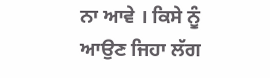ਨਾ ਆਵੇ । ਕਿਸੇ ਨੂੰ ਆਉਣ ਜਿਹਾ ਲੱਗ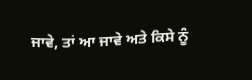ਜਾਵੇ, ਤਾਂ ਆ ਜਾਵੇ ਅਤੇ ਕਿਸੇ ਨੂੰ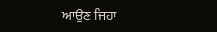ਆਉਣ ਜਿਹਾ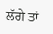ਲੱਗੇ ਤਾਂ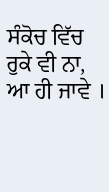ਸੰਕੋਚ ਵਿੱਚ ਰੁਕੇ ਵੀ ਨਾ, ਆ ਹੀ ਜਾਵੇ ।